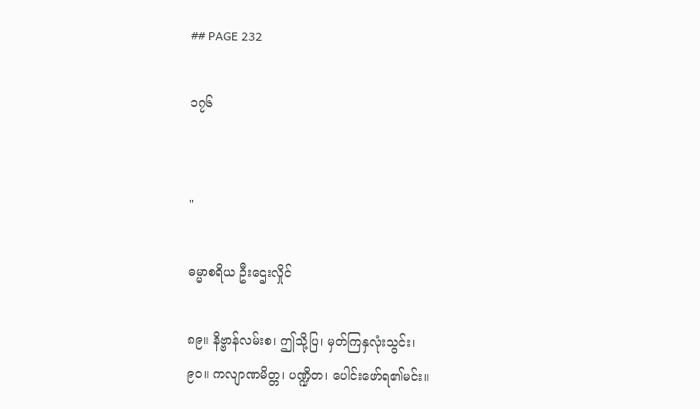## PAGE 232

၁၇၆


"

ဓမ္မာစရိယ ဦးဌေးလှိုင်

၈၉။ နိဗ္ဗာန်လမ်းစ၊ ဤသို့ပြ၊ မှတ်ကြနှလုံးသွင်း၊
၉၀။ ကလျာဏမိတ္တ၊ ပဏ္ဍိတ၊ ပေါင်းဖော်ရ၏မင်း။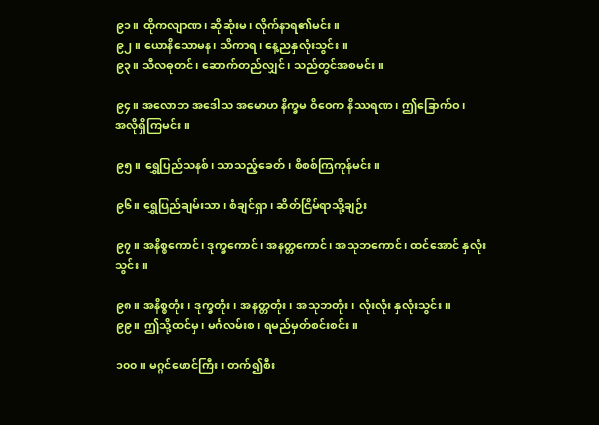၉၁။ ထိုကလျာဏ၊ ဆိုဆုံးမ၊ လိုက်နာရ၏မင်း။
၉၂။ ယောနိသောမန၊ သိကာရ၊ နေ့ညနှလုံးသွင်း။
၉၃။ သီလဓုတင်၊ ဆောက်တည်လျှင်၊ သည်တွင်အစမင်း။

၉၄။ အလောဘ အဒေါသ အမောဟ နိက္ခမ ဝိဝေက နိဿရဏ၊ ဤခြောက်ဝ၊
အလိုရှိကြမင်း။

၉၅။ ရွှေပြည်သနစ်၊ သာသည့်ခေတ်၊ စိစစ်ကြကုန်မင်း။

၉၆။ ရွှေပြည်ချမ်းသာ၊ စံချင်ရှာ၊ ဆိတ်ငြိမ်ရာသို့ချဉ်း

၉၇။ အနိစ္စကောင်၊ ဒုက္ခကောင်၊ အနတ္တကောင်၊ အသုဘကောင်၊ ထင်အောင် နှလုံး
သွင်း။

၉၈။ အနိစ္စတုံး၊ ဒုက္ခတုံး၊ အနတ္တတုံး၊ အသုဘတုံး၊ လုံးလုံး နှလုံးသွင်း။
၉၉။ ဤသို့ထင်မှ၊ မင်္ဂလမ်းစ၊ ရမည်မှတ်စင်းစင်း။

၁၀၀။ မဂ္ဂင်ဖောင်ကြီး၊ တက်၍စီး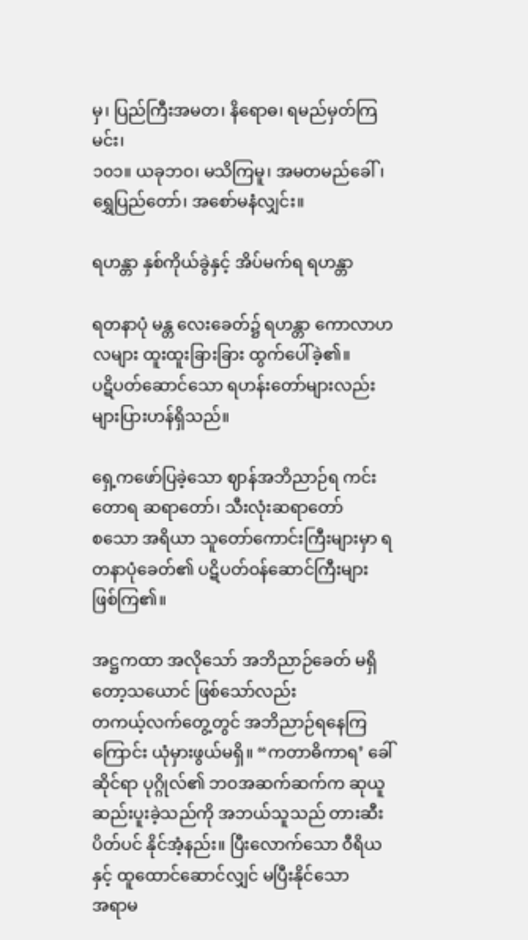မှ၊ ပြည်ကြီးအမတ၊ နိရောဓ၊ ရမည်မှတ်ကြမင်း၊
၁၀၁။ ယခုဘဝ၊ မသိကြမူ၊ အမတမည်ခေါ်၊ ရွှေပြည်တော်၊ အစော်မနံလျှင်း။

ရဟန္တာ နှစ်ကိုယ်ခွဲနှင့် အိပ်မက်ရ ရဟန္တာ

ရတနာပုံ မန္တ လေးခေတ်၌ ရဟန္တာ ကောလာဟလများ ထူးထူးခြားခြား ထွက်ပေါ်ခဲ့၏။
ပဋိပတ်ဆောင်သော ရဟန်းတော်များလည်း များပြားဟန်ရှိသည်။

ရှေ့ကဖော်ပြခဲ့သော ဈာန်အဘိညာဉ်ရ ကင်းတောရ ဆရာတော်၊ သီးလုံးဆရာတော်
စသော အရိယာ သူတော်ကောင်းကြီးများမှာ ရတနာပုံခေတ်၏ ပဋိပတ်ဝန်ဆောင်ကြီးများ
ဖြစ်ကြ၏။

အဋ္ဌကထာ အလိုသော် အဘိညာဉ်ခေတ် မရှိတော့သယောင် ဖြစ်သော်လည်း
တကယ့်လက်တွေ့တွင် အဘိညာဉ်ရနေကြကြောင်း ယုံမှားဖွယ်မရှိ။ “ကတာဓိကာရ’ ခေါ်
ဆိုင်ရာ ပုဂ္ဂိုလ်၏ ဘဝအဆက်ဆက်က ဆုယူ ဆည်းပူးခဲ့သည်ကို အဘယ်သူသည် တားဆီး
ပိတ်ပင် နိုင်အံ့နည်း။ ပြီးလောက်သော ဝီရိယနှင့် ထူထောင်ဆောင်လျှင် မပြီးနိုင်သော
အရာမ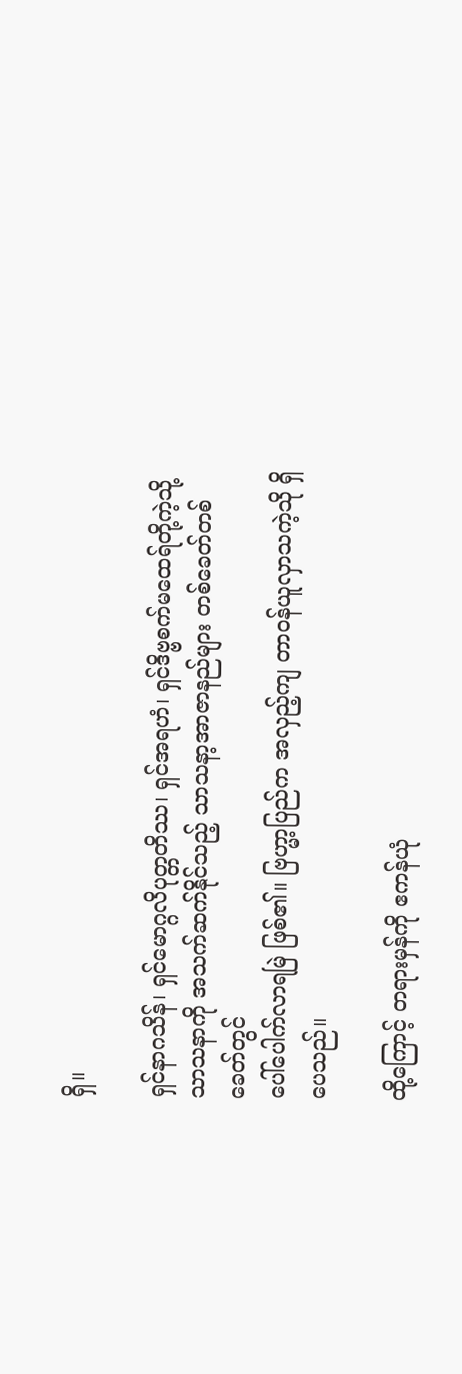ရှိ။

ရှင်နာဂသိန်၊ ရှင်မောဂ္ဂလိပုတ္တတိဿ၊ ရှင်အရဟံ၊ ရှင်ဒိဗ္ဗစက်မထေရ်တို့ကဲ့သို့
သာသနာကို အသက်ဆက်နိုင်သည့် သာသနာ့အာဇာနည်များ တစ်ခေတ်တစ်ခေတ်တွင်
ပေါ်ပေါက်လာရမြဲ ဖြစ်၏။ ဗြဟ္မာ့ပြည်က အလှည့်ကျ တာဝန်ယူလှာသကဲ့သို ရှိပေသည်။

ထို့ကြောင့် တရားမှန်ကို ဧကန်ယုံ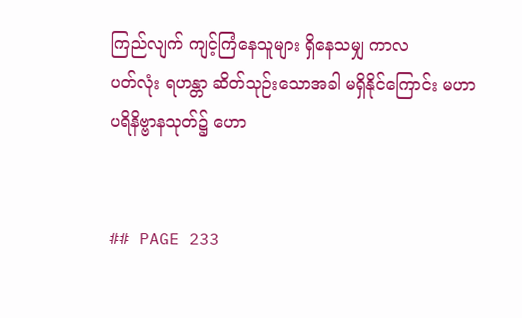ကြည်လျက် ကျင့်ကြံနေသူများ ရှိနေသမျှ ကာလ
ပတ်လုံး ရဟန္တာ ဆိတ်သုဉ်းသောအခါ မရှိနိုင်ကြောင်း မဟာပရိနိဗ္ဗာနသုတ်၌ ဟော


## PAGE 233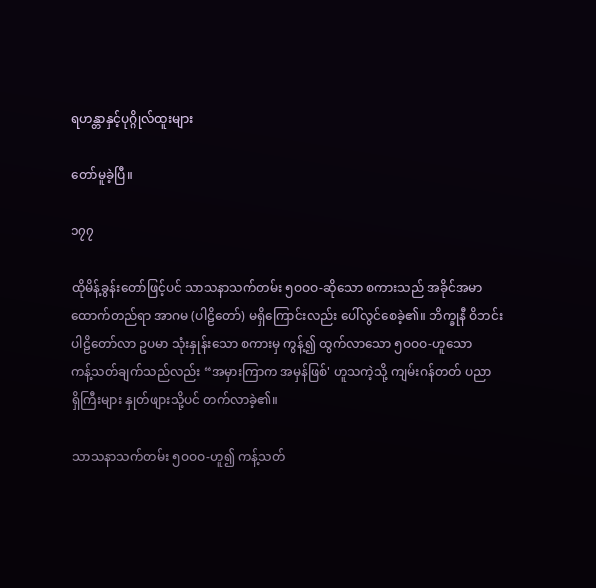ရဟန္တာနှင့်ပုဂ္ဂိုလ်ထူးများ

တော်မူခဲ့ပြီ။

၁၇၇

ထိုမိန့်ခွန်းတော်ဖြင့်ပင် သာသနာသက်တမ်း ၅ဝဝဝ-ဆိုသော စကားသည် အခိုင်အမာ
ထောက်တည်ရာ အာဂမ (ပါဠိတော်) မရှိကြောင်းလည်း ပေါ်လွင်စေခဲ့၏။ ဘိက္ခုနီ ဝိဘင်း
ပါဠိတော်လာ ဥပမာ သုံးနှုန်းသော စကားမှ ကွန့်၍ ထွက်လာသော ၅ဝဝဝ-ဟူသော
ကန့်သတ်ချက်သည်လည်း “အမှားကြာက အမှန်ဖြစ်' ဟူသကဲ့သို့ ကျမ်းဂန်တတ် ပညာ
ရှိကြီးများ နှုတ်ဖျားသို့ပင် တက်လာခဲ့၏။

သာသနာသက်တမ်း ၅ဝဝဝ-ဟူ၍ ကန့်သတ်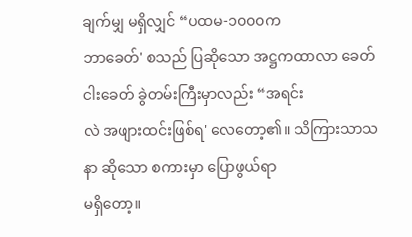ချက်မျှ မရှိလျှင် “ပထမ-၁၀၀၀က
ဘာခေတ်' စသည် ပြဆိုသော အဋ္ဌကထာလာ ခေတ်ငါးခေတ် ခွဲတမ်းကြီးမှာလည်း “အရင်း
လဲ အဖျားထင်းဖြစ်ရ' လေတော့၏။ သိကြားသာသနာ ဆိုသော စကားမှာ ပြောဖွယ်ရာ
မရှိတော့။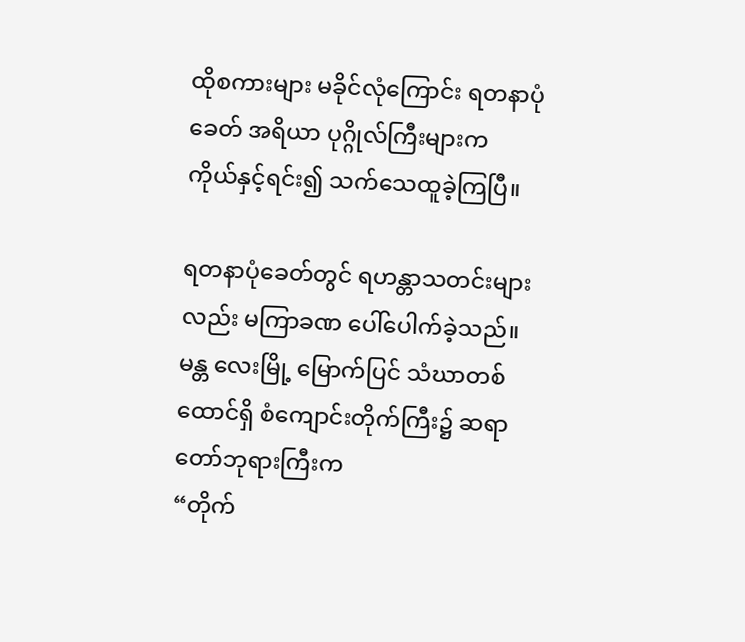ထိုစကားများ မခိုင်လုံကြောင်း ရတနာပုံခေတ် အရိယာ ပုဂ္ဂိုလ်ကြီးများက
ကိုယ်နှင့်ရင်း၍ သက်သေထူခဲ့ကြပြီ။

ရတနာပုံခေတ်တွင် ရဟန္တာသတင်းများလည်း မကြာခဏ ပေါ်ပေါက်ခဲ့သည်။
မန္တ လေးမြို့ မြောက်ပြင် သံဃာတစ်ထောင်ရှိ စံကျောင်းတိုက်ကြီး၌ ဆရာတော်ဘုရားကြီးက
“တိုက်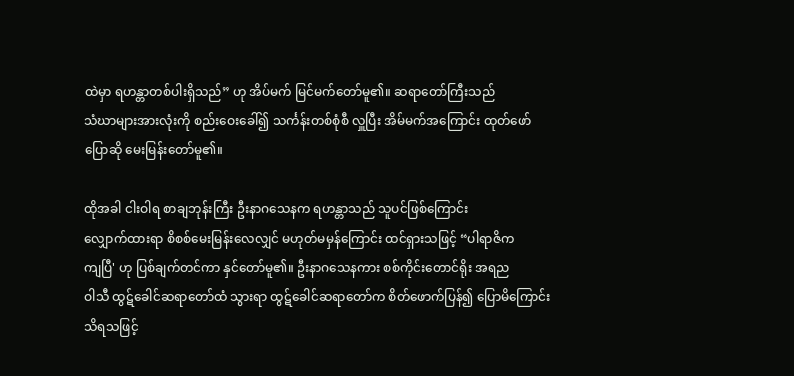ထဲမှာ ရဟန္တာတစ်ပါးရှိသည်” ဟု အိပ်မက် မြင်မက်တော်မူ၏။ ဆရာတော်ကြီးသည်
သံဃာများအားလုံးကို စည်းဝေးခေါ်၍ သင်္ကန်းတစ်စုံစီ လှူပြီး အိမ်မက်အကြောင်း ထုတ်ဖော်
ပြောဆို မေးမြန်းတော်မူ၏။

ထိုအခါ ငါးဝါရ စာချဘုန်းကြီး ဦးနာဂသေနက ရဟန္တာသည် သူပင်ဖြစ်ကြောင်း
လျှောက်ထားရာ စိစစ်မေးမြန်းလေလျှင် မဟုတ်မမှန်ကြောင်း ထင်ရှားသဖြင့် “ပါရာဇိက
ကျပြီ' ဟု ပြစ်ချက်တင်ကာ နှင်တော်မူ၏။ ဦးနာဂသေနကား စစ်ကိုင်းတောင်ရိုး အရည
ဝါသီ ထွဋ်ခေါင်ဆရာတော်ထံ သွားရာ ထွဋ်ခေါင်ဆရာတော်က စိတ်ဖောက်ပြန်၍ ပြောမိကြောင်း
သိရသဖြင့်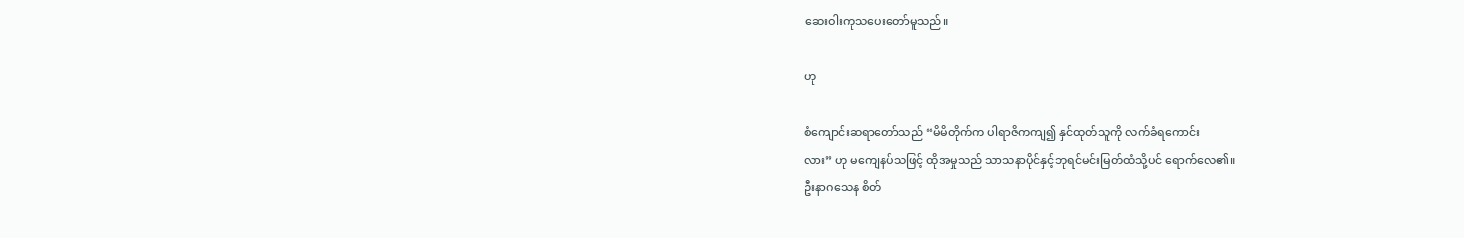ဆေးဝါးကုသပေးတော်မူသည်။

ဟု

စံကျောင်းဆရာတော်သည် “မိမိတိုက်က ပါရာဇိကကျ၍ နှင်ထုတ်သူကို လက်ခံရကောင်း
လား” ဟု မကျေနပ်သဖြင့် ထိုအမှုသည် သာသနာပိုင်နှင့်ဘုရင်မင်းမြတ်ထံသို့ပင် ရောက်လေ၏။
ဦးနာဂသေန စိတ်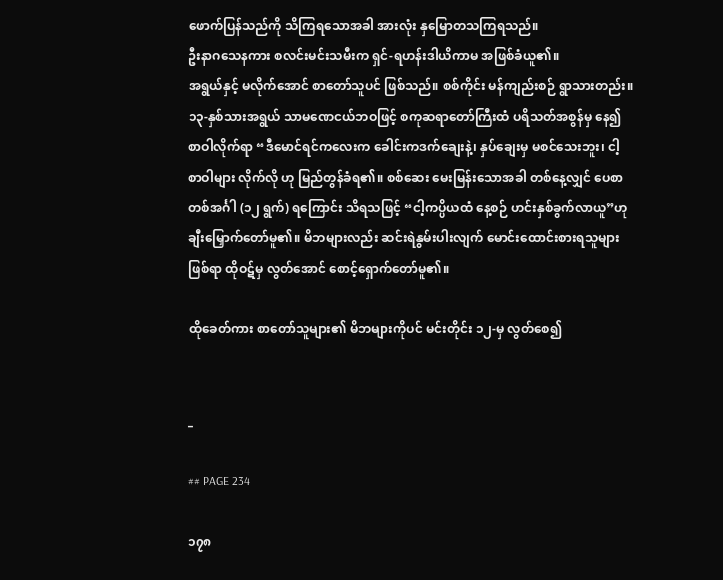ဖောက်ပြန်သည်ကို သိကြရသောအခါ အားလုံး နှမြောတသကြရသည်။
ဦးနာဂသေနကား စလင်းမင်းသမီးက ရှင်-ရဟန်းဒါယိကာမ အဖြစ်ခံယူ၏။
အရွယ်နှင့် မလိုက်အောင် စာတော်သူပင် ဖြစ်သည်။ စစ်ကိုင်း မန်ကျည်းစဉ် ရွာသားတည်း။
၁၃-နှစ်သားအရွယ် သာမဏေငယ်ဘဝဖြင့် စကုဆရာတော်ကြီးထံ ပရိသတ်အစွန်မှ နေ၍
စာဝါလိုက်ရာ “ဒီမောင်ရင်ကလေးက ခေါင်းကဒက်ချေးနဲ့၊ နှပ်ချေးမှ မစင်သေးဘူး၊ ငါ့
စာဝါများ လိုက်လို ဟု မြည်တွန်ခံရ၏။ စစ်ဆေး မေးမြန်းသောအခါ တစ်နေ့လျှင် ပေစာ
တစ်အင်္ဂါ (၁၂ ရွက်) ရကြောင်း သိရသဖြင့် “ငါ့ကပ္ပိယထံ နေ့စဉ် ဟင်းနှစ်ခွက်လာယူ”ဟု
ချီးမြှောက်တော်မူ၏။ မိဘများလည်း ဆင်းရဲနွမ်းပါးလျက် မောင်းထောင်းစားရသူများ
ဖြစ်ရာ ထိုဝဋ်မှ လွတ်အောင် စောင့်ရှောက်တော်မူ၏။

ထိုခေတ်ကား စာတော်သူများ၏ မိဘများကိုပင် မင်းတိုင်း ၁၂-မှ လွတ်စေ၍


_

## PAGE 234

၁၇၈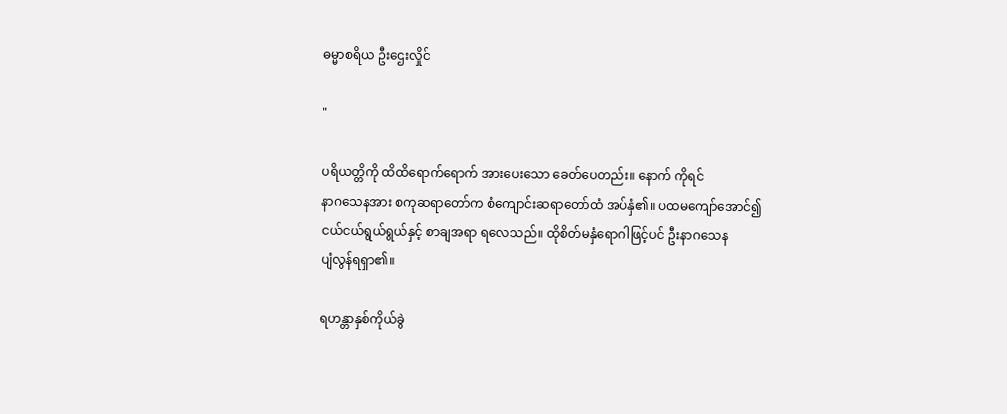ဓမ္မာစရိယ ဦးဌေးလှိုင်

"

ပရိယတ္တိကို ထိထိရောက်ရောက် အားပေးသော ခေတ်ပေတည်း။ နောက် ကိုရင်
နာဂသေနအား စကုဆရာတော်က စံကျောင်းဆရာတော်ထံ အပ်နှံ၏။ ပထမကျော်အောင်၍
ငယ်ငယ်ရွယ်ရွယ်နှင့် စာချအရာ ရလေသည်။ ထိုစိတ်မနှံရောဂါဖြင့်ပင် ဦးနာဂသေန
ပျံလွန်ရရှာ၏။

ရဟန္တာနှစ်ကိုယ်ခွဲ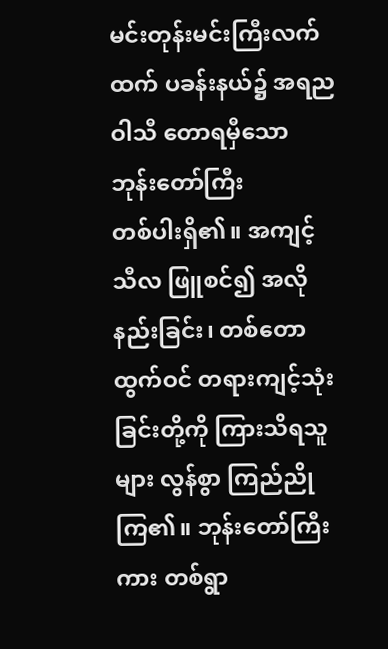မင်းတုန်းမင်းကြီးလက်ထက် ပခန်းနယ်၌ အရညဝါသီ တောရမှီသော ဘုန်းတော်ကြီး
တစ်ပါးရှိ၏။ အကျင့်သီလ ဖြူစင်၍ အလိုနည်းခြင်း၊ တစ်တောထွက်ဝင် တရားကျင့်သုံး
ခြင်းတို့ကို ကြားသိရသူများ လွန်စွာ ကြည်ညိုကြ၏။ ဘုန်းတော်ကြီးကား တစ်ရွာ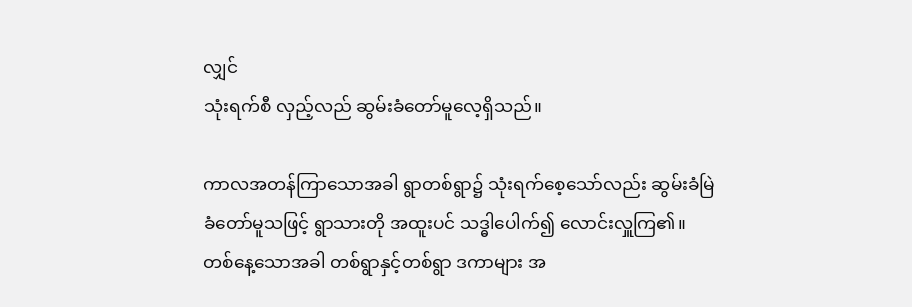လျှင်
သုံးရက်စီ လှည့်လည် ဆွမ်းခံတော်မူလေ့ရှိသည်။

ကာလအတန်ကြာသောအခါ ရွာတစ်ရွာ၌ သုံးရက်စေ့သော်လည်း ဆွမ်းခံမြဲ
ခံတော်မူသဖြင့် ရွာသားတို အထူးပင် သဒ္ဓါပေါက်၍ လောင်းလှူကြ၏။
တစ်နေ့သောအခါ တစ်ရွာနှင့်တစ်ရွာ ဒကာများ အ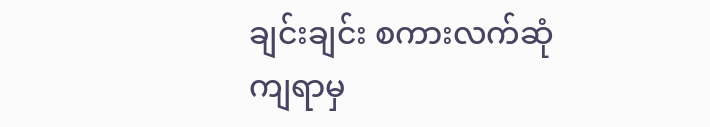ချင်းချင်း စကားလက်ဆုံကျရာမှ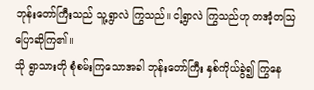ဘုန်းတော်ကြီးသည် သူ့ရွာလဲ ကြွသည်။ ငါ့ရွာလဲ ကြွသည်ဟု တအံ့တသြ ပြောဆိုကြ၏။
သို ရွာသားတို စုံစမ်းကြသောအခါ ဘုန်းတော်ကြီး နှစ်ကိုယ်ခွဲ၍ ကြွနေ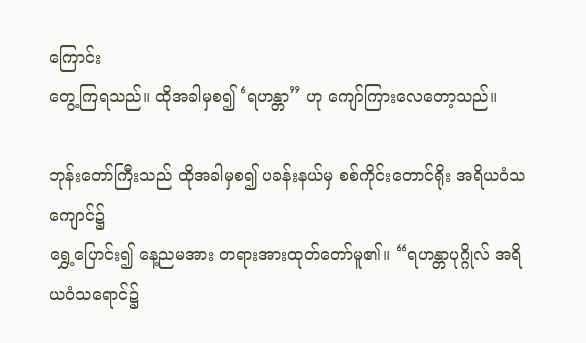ကြောင်း
တွေ့ကြရသည်။ ထိုအခါမှစ၍ ‘ရဟန္တာ” ဟု ကျော်ကြားလေတော့သည်။

ဘုန်းတော်ကြီးသည် ထိုအခါမှစ၍ ပခန်းနယ်မှ စစ်ကိုင်းတောင်ရိုး အရိယဝံသကျောင်၌
ရွှေ့ပြောင်း၍ နေ့ညမအား တရားအားထုတ်တော်မူ၏။ “ရဟန္တာပုဂ္ဂိုလ် အရိယဝံသရောင်၌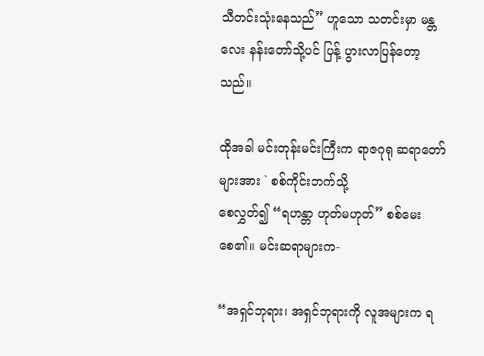သီတင်းသုံးနေသည်” ဟူသော သတင်းမှာ မန္တလေး နန်းတော်သို့ပင် ပြန့် ပွားလာပြန်တော့သည်။

ထိုအခါ မင်းတုန်းမင်းကြီးက ရာဇဂုရု ဆရာတော်များအား ` စစ်ကိုင်းဘက်သို့
စေလွှတ်၍ “ရဟန္တာ ဟုတ်မဟုတ်” စစ်မေးစေ၏။ မင်းဆရာများက-

“အရှင်ဘုရား၊ အရှင်ဘုရားကို လူအများက ရ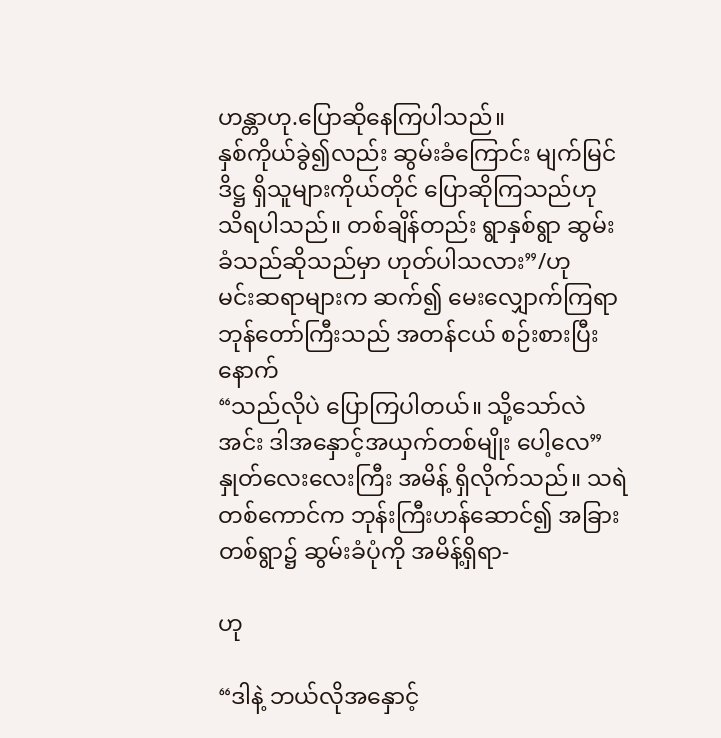ဟန္တာဟု.ပြောဆိုနေကြပါသည်။
နှစ်ကိုယ်ခွဲ၍လည်း ဆွမ်းခံကြောင်း မျက်မြင်ဒိဋ္ဌ ရှိသူများကိုယ်တိုင် ပြောဆိုကြသည်ဟု
သိရပါသည်။ တစ်ချိန်တည်း ရွာနှစ်ရွာ ဆွမ်းခံသည်ဆိုသည်မှာ ဟုတ်ပါသလား”/ဟု
မင်းဆရာများက ဆက်၍ မေးလျှောက်ကြရာ ဘုန်တော်ကြီးသည် အတန်ငယ် စဉ်းစားပြီးနောက်
“သည်လိုပဲ ပြောကြပါတယ်။ သို့သော်လဲ အင်း ဒါအနှောင့်အယှက်တစ်မျိုး ပေါ့လေ”
နှုတ်လေးလေးကြီး အမိန့် ရှိလိုက်သည်။ သရဲတစ်ကောင်က ဘုန်းကြီးဟန်ဆောင်၍ အခြား
တစ်ရွာ၌ ဆွမ်းခံပုံကို အမိန့်ရှိရာ-

ဟု

“ဒါနဲ့ ဘယ်လိုအနှောင့်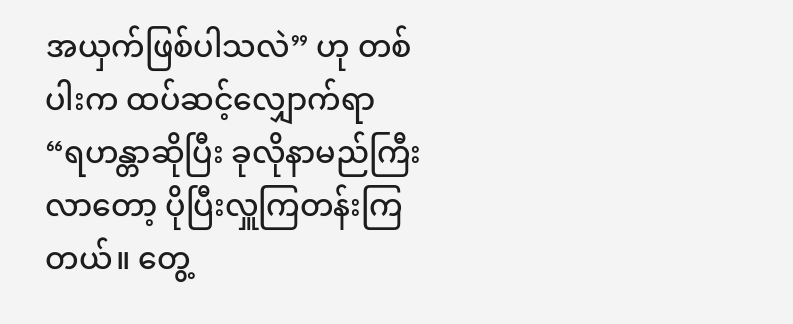အယှက်ဖြစ်ပါသလဲ” ဟု တစ်ပါးက ထပ်ဆင့်လျှောက်ရာ
“ရဟန္တာဆိုပြီး ခုလိုနာမည်ကြီးလာတော့ ပိုပြီးလှူကြတန်းကြတယ်။ တွေ့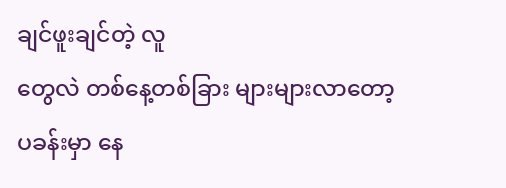ချင်ဖူးချင်တဲ့ လူ
တွေလဲ တစ်နေ့တစ်ခြား များများလာတော့ ပခန်းမှာ နေ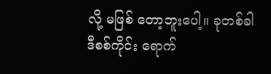လို့ မဖြစ် တော့ဘူးပေါ့။ ခုတစ်ခါ
ဒီစစ်ကိုင်း ရောက်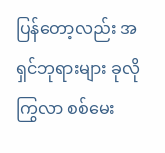ပြန်တော့လည်း အရှင်ဘုရားများ ခုလိုကြွလာ စစ်မေး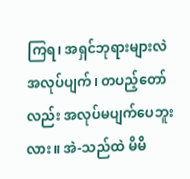ကြရ၊ အရှင်ဘုရားများလဲ
အလုပ်ပျက်၊ တပည့်တော်လည်း အလုပ်မပျက်ပေဘူးလား။ အဲ-သည်ထဲ မိမိ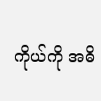ကိုယ်ကို အဓိ